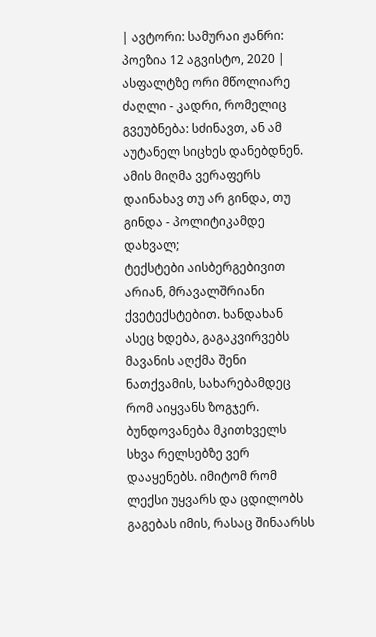| ავტორი: სამურაი ჟანრი: პოეზია 12 აგვისტო, 2020 |
ასფალტზე ორი მწოლიარე ძაღლი - კადრი, რომელიც გვეუბნება: სძინავთ, ან ამ აუტანელ სიცხეს დანებდნენ. ამის მიღმა ვერაფერს დაინახავ თუ არ გინდა, თუ გინდა - პოლიტიკამდე დახვალ;
ტექსტები აისბერგებივით არიან, მრავალშრიანი ქვეტექსტებით. ხანდახან ასეც ხდება, გაგაკვირვებს მავანის აღქმა შენი ნათქვამის, სახარებამდეც რომ აიყვანს ზოგჯერ. ბუნდოვანება მკითხველს სხვა რელსებზე ვერ დააყენებს. იმიტომ რომ ლექსი უყვარს და ცდილობს გაგებას იმის, რასაც შინაარსს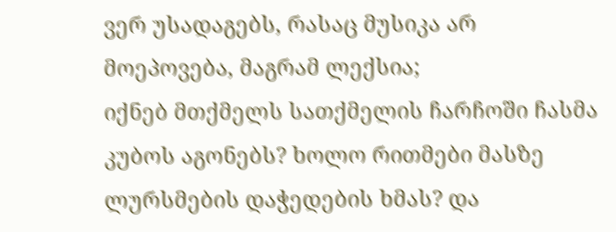ვერ უსადაგებს, რასაც მუსიკა არ მოეპოვება, მაგრამ ლექსია;
იქნებ მთქმელს სათქმელის ჩარჩოში ჩასმა კუბოს აგონებს? ხოლო რითმები მასზე ლურსმების დაჭედების ხმას? და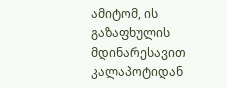ამიტომ, ის გაზაფხულის მდინარესავით კალაპოტიდან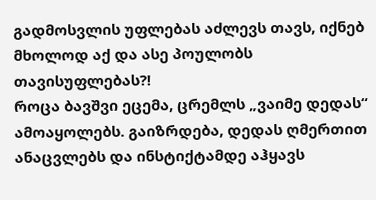გადმოსვლის უფლებას აძლევს თავს, იქნებ მხოლოდ აქ და ასე პოულობს თავისუფლებას?!
როცა ბავშვი ეცემა, ცრემლს „ვაიმე დედას“ ამოაყოლებს. გაიზრდება, დედას ღმერთით ანაცვლებს და ინსტიქტამდე აჰყავს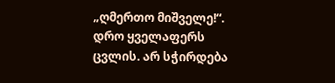„ღმერთო მიშველე!“.
დრო ყველაფერს ცვლის. არ სჭირდება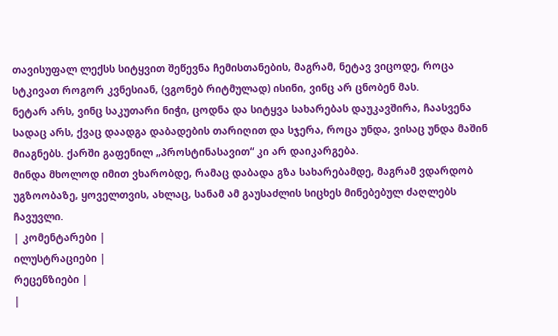თავისუფალ ლექსს სიტყვით შეწევნა ჩემისთანების, მაგრამ, ნეტავ ვიცოდე, როცა სტკივათ როგორ კვნესიან, (ვგონებ რიტმულად) ისინი, ვინც არ ცნობენ მას.
ნეტარ არს, ვინც საკუთარი ნიჭი, ცოდნა და სიტყვა სახარებას დაუკავშირა, ჩაასვენა სადაც არს, ქვაც დაადგა დაბადების თარიღით და სჯერა, როცა უნდა, ვისაც უნდა მაშინ მიაგნებს. ქარში გაფენილ „პროსტინასავით“ კი არ დაიკარგება.
მინდა მხოლოდ იმით ვხარობდე, რამაც დაბადა გზა სახარებამდე, მაგრამ ვდარდობ უგზოობაზე, ყოველთვის, ახლაც, სანამ ამ გაუსაძლის სიცხეს მინებებულ ძაღლებს ჩავუვლი.
| კომენტარები |
ილუსტრაციები |
რეცენზიები |
|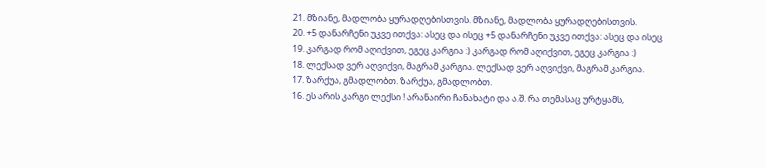21. მზიანე, მადლობა ყურადღებისთვის. მზიანე, მადლობა ყურადღებისთვის.
20. +5 დანარჩენი უკვე ითქვა: ასეც და ისეც +5 დანარჩენი უკვე ითქვა: ასეც და ისეც
19. კარგად რომ აღიქვით, ეგეც კარგია :) კარგად რომ აღიქვით, ეგეც კარგია :)
18. ლექსად ვერ აღვიქვი, მაგრამ კარგია. ლექსად ვერ აღვიქვი, მაგრამ კარგია.
17. ზარქუა, გმადლობთ. ზარქუა, გმადლობთ.
16. ეს არის კარგი ლექსი ! არანაირი ჩანახატი და ა.შ. რა თემასაც ურტყამს,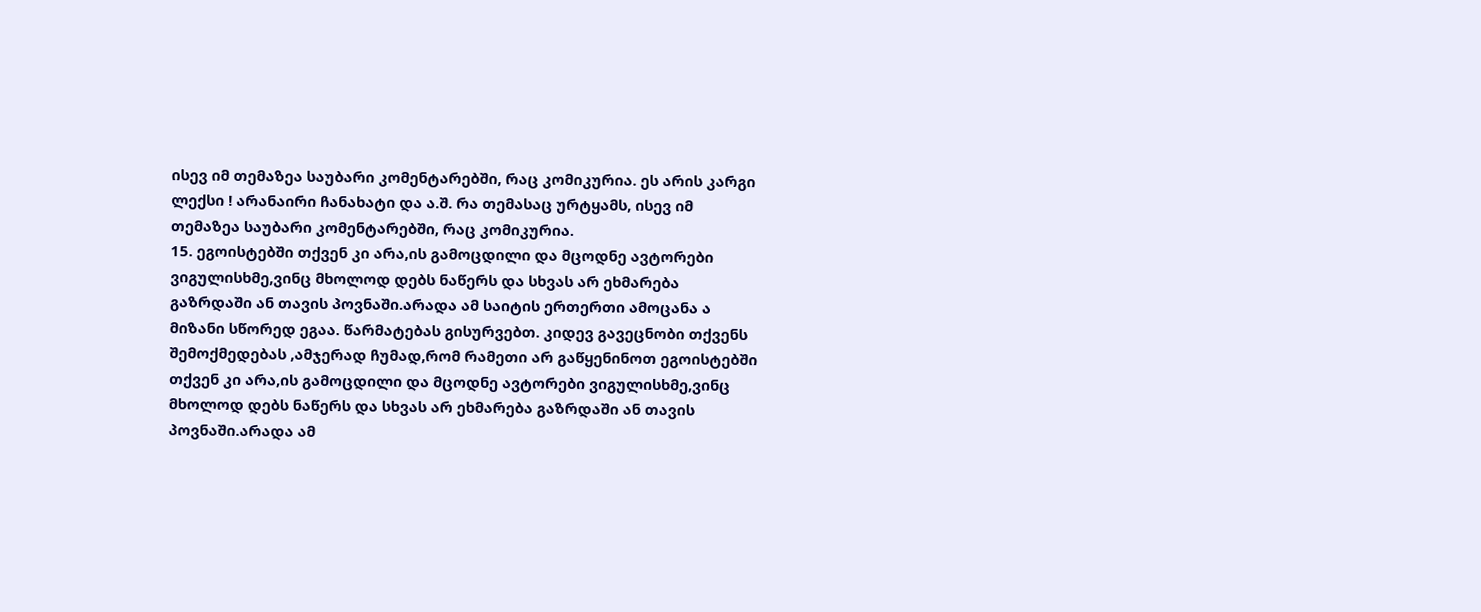ისევ იმ თემაზეა საუბარი კომენტარებში, რაც კომიკურია. ეს არის კარგი ლექსი ! არანაირი ჩანახატი და ა.შ. რა თემასაც ურტყამს, ისევ იმ თემაზეა საუბარი კომენტარებში, რაც კომიკურია.
15. ეგოისტებში თქვენ კი არა,ის გამოცდილი და მცოდნე ავტორები ვიგულისხმე,ვინც მხოლოდ დებს ნაწერს და სხვას არ ეხმარება გაზრდაში ან თავის პოვნაში.არადა ამ საიტის ერთერთი ამოცანა ა მიზანი სწორედ ეგაა. წარმატებას გისურვებთ. კიდევ გავეცნობი თქვენს შემოქმედებას ,ამჯერად ჩუმად,რომ რამეთი არ გაწყენინოთ ეგოისტებში თქვენ კი არა,ის გამოცდილი და მცოდნე ავტორები ვიგულისხმე,ვინც მხოლოდ დებს ნაწერს და სხვას არ ეხმარება გაზრდაში ან თავის პოვნაში.არადა ამ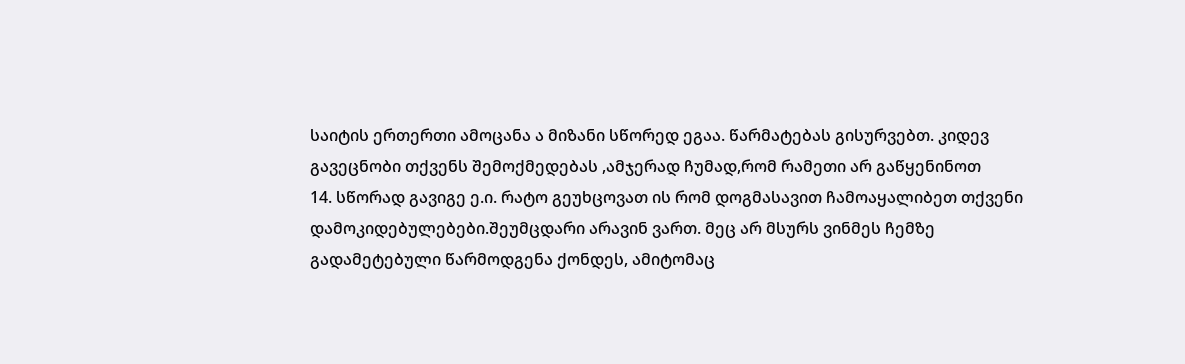საიტის ერთერთი ამოცანა ა მიზანი სწორედ ეგაა. წარმატებას გისურვებთ. კიდევ გავეცნობი თქვენს შემოქმედებას ,ამჯერად ჩუმად,რომ რამეთი არ გაწყენინოთ
14. სწორად გავიგე ე.ი. რატო გეუხცოვათ ის რომ დოგმასავით ჩამოაყალიბეთ თქვენი დამოკიდებულებები.შეუმცდარი არავინ ვართ. მეც არ მსურს ვინმეს ჩემზე გადამეტებული წარმოდგენა ქონდეს, ამიტომაც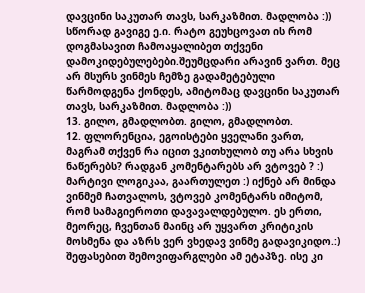დავცინი საკუთარ თავს, სარკაზმით. მადლობა :))
სწორად გავიგე ე.ი. რატო გეუხცოვათ ის რომ დოგმასავით ჩამოაყალიბეთ თქვენი დამოკიდებულებები.შეუმცდარი არავინ ვართ. მეც არ მსურს ვინმეს ჩემზე გადამეტებული წარმოდგენა ქონდეს, ამიტომაც დავცინი საკუთარ თავს, სარკაზმით. მადლობა :))
13. გილო, გმადლობთ. გილო, გმადლობთ.
12. ფლორენცია, ეგოისტები ყველანი ვართ, მაგრამ თქვენ რა იცით ვკითხულობ თუ არა სხვის ნაწერებს? რადგან კომენტარებს არ ვტოვებ ? :) მარტივი ლოგიკაა, გაართულეთ :) იქნებ არ მინდა ვინმემ ჩათვალოს, ვტოვებ კომენტარს იმიტომ, რომ სამაგიეროთი დავავალდებულო. ეს ერთი, მეორეც, ჩვენთან მაინც არ უყვართ კრიტიკის მოსმენა და აზრს ვერ ვხედავ ვინმე გადავიკიდო.:) შეფასებით შემოვიფარგლები ამ ეტაპზე. ისე კი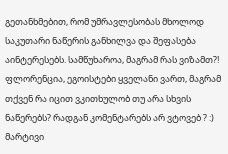გეთანხმებით, რომ უმრავლესობას მხოლოდ საკუთარი ნაწერის განხილვა და შეფასება აინტერესებს. სამწუხაროა, მაგრამ რას ვიზამთ?! ფლორენცია, ეგოისტები ყველანი ვართ, მაგრამ თქვენ რა იცით ვკითხულობ თუ არა სხვის ნაწერებს? რადგან კომენტარებს არ ვტოვებ ? :) მარტივი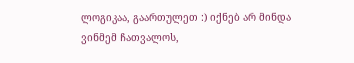ლოგიკაა, გაართულეთ :) იქნებ არ მინდა ვინმემ ჩათვალოს,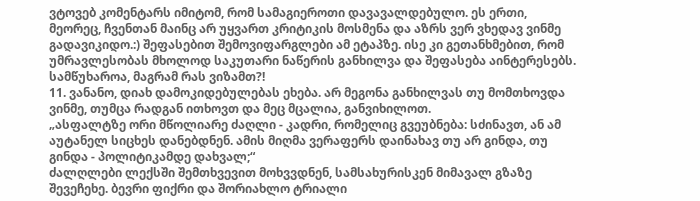ვტოვებ კომენტარს იმიტომ, რომ სამაგიეროთი დავავალდებულო. ეს ერთი, მეორეც, ჩვენთან მაინც არ უყვართ კრიტიკის მოსმენა და აზრს ვერ ვხედავ ვინმე გადავიკიდო.:) შეფასებით შემოვიფარგლები ამ ეტაპზე. ისე კი გეთანხმებით, რომ უმრავლესობას მხოლოდ საკუთარი ნაწერის განხილვა და შეფასება აინტერესებს. სამწუხაროა, მაგრამ რას ვიზამთ?!
11. ვანანო, დიახ დამოკიდებულებას ეხება. არ მეგონა განხილვას თუ მომთხოვდა ვინმე, თუმცა რადგან ითხოვთ და მეც მცალია, განვიხილოთ.
„ასფალტზე ორი მწოლიარე ძაღლი - კადრი, რომელიც გვეუბნება: სძინავთ, ან ამ აუტანელ სიცხეს დანებდნენ. ამის მიღმა ვერაფერს დაინახავ თუ არ გინდა, თუ გინდა - პოლიტიკამდე დახვალ;“
ძალღლები ლექსში შემთხვევით მოხვვდნენ, სამსახურისკენ მიმავალ გზაზე შევეჩეხე. ბევრი ფიქრი და შორიახლო ტრიალი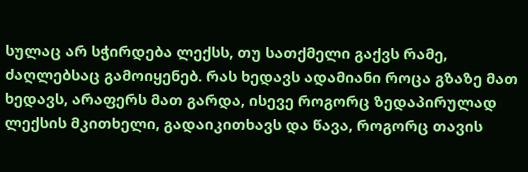სულაც არ სჭირდება ლექსს, თუ სათქმელი გაქვს რამე, ძაღლებსაც გამოიყენებ. რას ხედავს ადამიანი როცა გზაზე მათ ხედავს, არაფერს მათ გარდა, ისევე როგორც ზედაპირულად ლექსის მკითხელი, გადაიკითხავს და წავა, როგორც თავის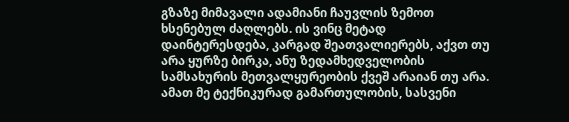გზაზე მიმავალი ადამიანი ჩაუვლის ზემოთ ხსენებულ ძაღლებს. ის ვინც მეტად დაინტერესდება, კარგად შეათვალიერებს, აქვთ თუ არა ყურზე ბირკა, ანუ ზედამხედველობის სამსახურის მეთვალყურეობის ქვეშ არაიან თუ არა. ამათ მე ტექნიკურად გამართულობის, სასვენი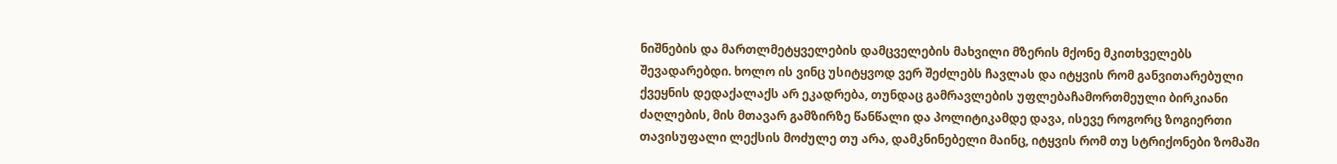ნიშნების და მართლმეტყველების დამცველების მახვილი მზერის მქონე მკითხველებს შევადარებდი. ხოლო ის ვინც უსიტყვოდ ვერ შეძლებს ჩავლას და იტყვის რომ განვითარებული ქვეყნის დედაქალაქს არ ეკადრება, თუნდაც გამრავლების უფლებაჩამორთმეული ბირკიანი ძაღლების, მის მთავარ გამზირზე წანწალი და პოლიტიკამდე დავა, ისევე როგორც ზოგიერთი თავისუფალი ლექსის მოძულე თუ არა, დამკნინებელი მაინც, იტყვის რომ თუ სტრიქონები ზომაში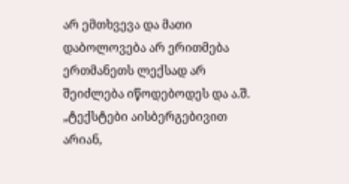არ ემთხვევა და მათი დაბოლოვება არ ერითმება ერთმანეთს ლექსად არ შეიძლება იწოდებოდეს და ა.შ.
„ტექსტები აისბერგებივით არიან,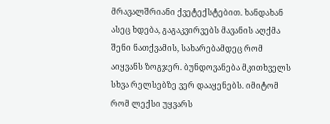მრავალშრიანი ქვეტექსტებით. ხანდახან ასეც ხდება, გაგაკვირვებს მავანის აღქმა შენი ნათქვამის, სახარებამდეც რომ აიყვანს ზოგჯერ. ბუნდოვანება მკითხველს სხვა რელსებზე ვერ დააყენებს. იმიტომ რომ ლექსი უყვარს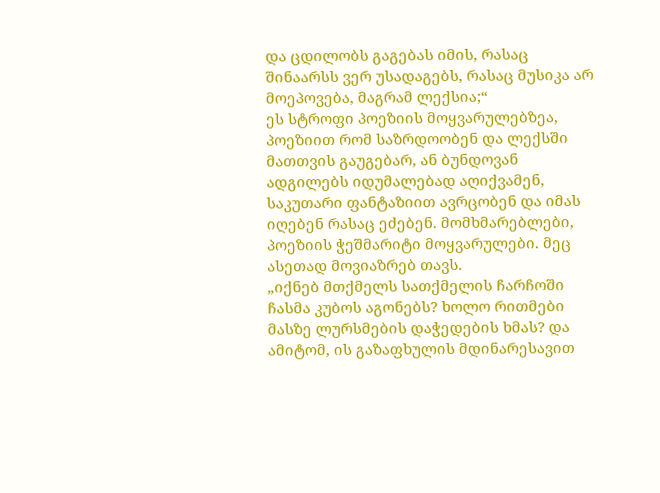და ცდილობს გაგებას იმის, რასაც შინაარსს ვერ უსადაგებს, რასაც მუსიკა არ მოეპოვება, მაგრამ ლექსია;“
ეს სტროფი პოეზიის მოყვარულებზეა, პოეზიით რომ საზრდოობენ და ლექსში მათთვის გაუგებარ, ან ბუნდოვან ადგილებს იდუმალებად აღიქვამენ, საკუთარი ფანტაზიით ავრცობენ და იმას იღებენ რასაც ეძებენ. მომხმარებლები, პოეზიის ჭეშმარიტი მოყვარულები. მეც ასეთად მოვიაზრებ თავს.
„იქნებ მთქმელს სათქმელის ჩარჩოში ჩასმა კუბოს აგონებს? ხოლო რითმები მასზე ლურსმების დაჭედების ხმას? და ამიტომ, ის გაზაფხულის მდინარესავით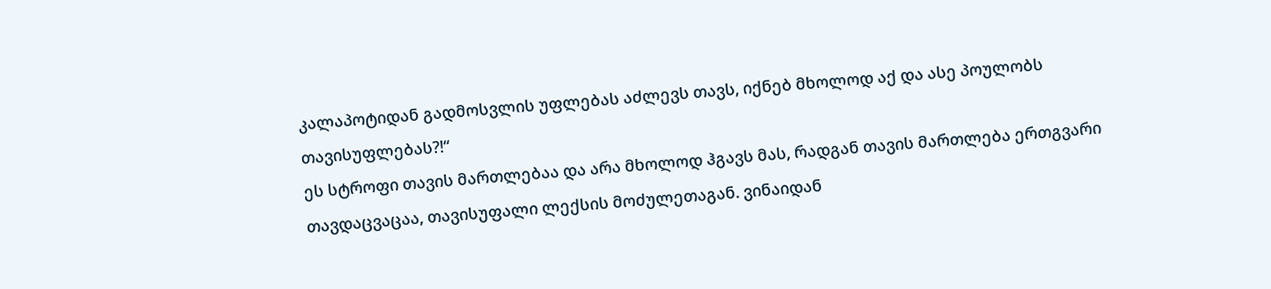კალაპოტიდან გადმოსვლის უფლებას აძლევს თავს, იქნებ მხოლოდ აქ და ასე პოულობს თავისუფლებას?!“
ეს სტროფი თავის მართლებაა და არა მხოლოდ ჰგავს მას, რადგან თავის მართლება ერთგვარი თავდაცვაცაა, თავისუფალი ლექსის მოძულეთაგან. ვინაიდან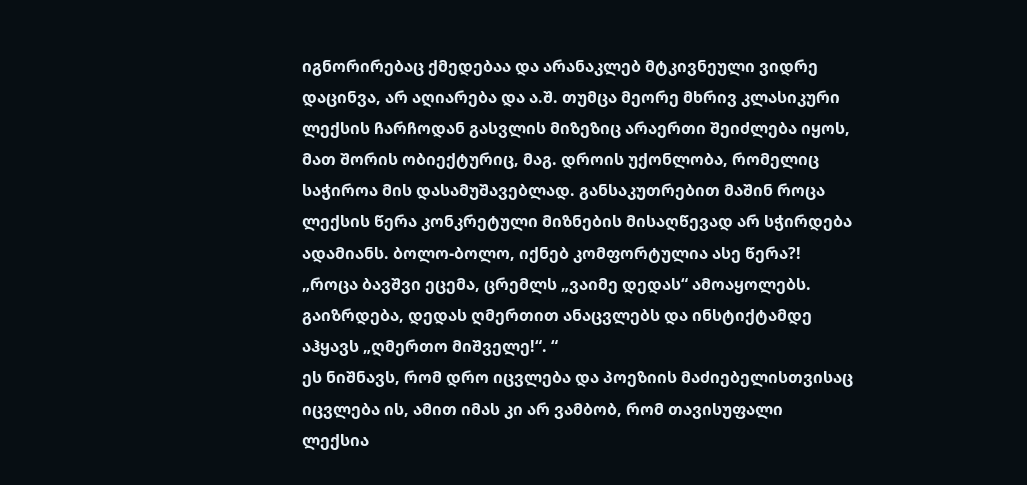იგნორირებაც ქმედებაა და არანაკლებ მტკივნეული ვიდრე დაცინვა, არ აღიარება და ა.შ. თუმცა მეორე მხრივ კლასიკური ლექსის ჩარჩოდან გასვლის მიზეზიც არაერთი შეიძლება იყოს, მათ შორის ობიექტურიც, მაგ. დროის უქონლობა, რომელიც საჭიროა მის დასამუშავებლად. განსაკუთრებით მაშინ როცა ლექსის წერა კონკრეტული მიზნების მისაღწევად არ სჭირდება ადამიანს. ბოლო-ბოლო, იქნებ კომფორტულია ასე წერა?!
„როცა ბავშვი ეცემა, ცრემლს „ვაიმე დედას“ ამოაყოლებს. გაიზრდება, დედას ღმერთით ანაცვლებს და ინსტიქტამდე აჰყავს „ღმერთო მიშველე!“. “
ეს ნიშნავს, რომ დრო იცვლება და პოეზიის მაძიებელისთვისაც იცვლება ის, ამით იმას კი არ ვამბობ, რომ თავისუფალი ლექსია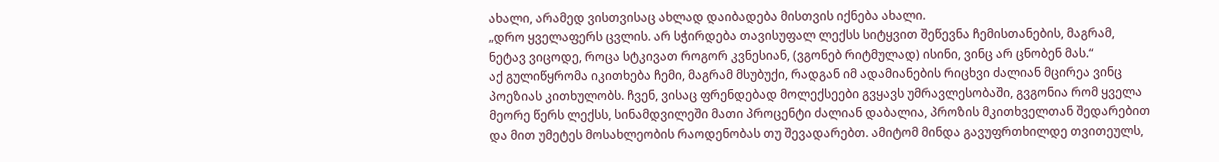ახალი, არამედ ვისთვისაც ახლად დაიბადება მისთვის იქნება ახალი.
„დრო ყველაფერს ცვლის. არ სჭირდება თავისუფალ ლექსს სიტყვით შეწევნა ჩემისთანების, მაგრამ, ნეტავ ვიცოდე, როცა სტკივათ როგორ კვნესიან, (ვგონებ რიტმულად) ისინი, ვინც არ ცნობენ მას.“
აქ გულიწყრომა იკითხება ჩემი, მაგრამ მსუბუქი, რადგან იმ ადამიანების რიცხვი ძალიან მცირეა ვინც პოეზიას კითხულობს. ჩვენ, ვისაც ფრენდებად მოლექსეები გვყავს უმრავლესობაში, გვგონია რომ ყველა მეორე წერს ლექსს, სინამდვილეში მათი პროცენტი ძალიან დაბალია, პროზის მკითხველთან შედარებით და მით უმეტეს მოსახლეობის რაოდენობას თუ შევადარებთ. ამიტომ მინდა გავუფრთხილდე თვითეულს,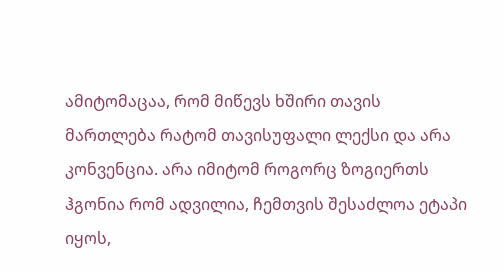ამიტომაცაა, რომ მიწევს ხშირი თავის მართლება რატომ თავისუფალი ლექსი და არა კონვენცია. არა იმიტომ როგორც ზოგიერთს ჰგონია რომ ადვილია, ჩემთვის შესაძლოა ეტაპი იყოს,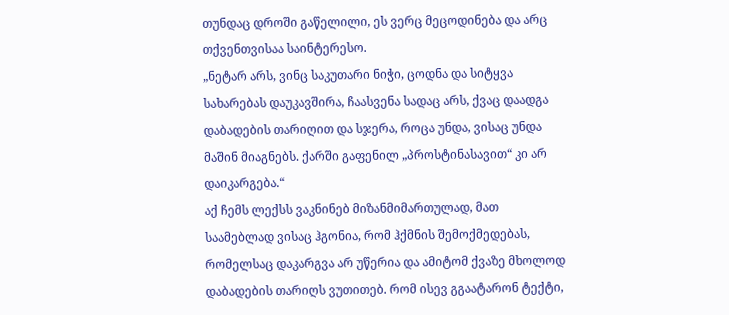თუნდაც დროში გაწელილი, ეს ვერც მეცოდინება და არც თქვენთვისაა საინტერესო.
„ნეტარ არს, ვინც საკუთარი ნიჭი, ცოდნა და სიტყვა სახარებას დაუკავშირა, ჩაასვენა სადაც არს, ქვაც დაადგა დაბადების თარიღით და სჯერა, როცა უნდა, ვისაც უნდა მაშინ მიაგნებს. ქარში გაფენილ „პროსტინასავით“ კი არ დაიკარგება.“
აქ ჩემს ლექსს ვაკნინებ მიზანმიმართულად, მათ საამებლად ვისაც ჰგონია, რომ ჰქმნის შემოქმედებას, რომელსაც დაკარგვა არ უწერია და ამიტომ ქვაზე მხოლოდ დაბადების თარიღს ვუთითებ. რომ ისევ გგაატარონ ტექტი,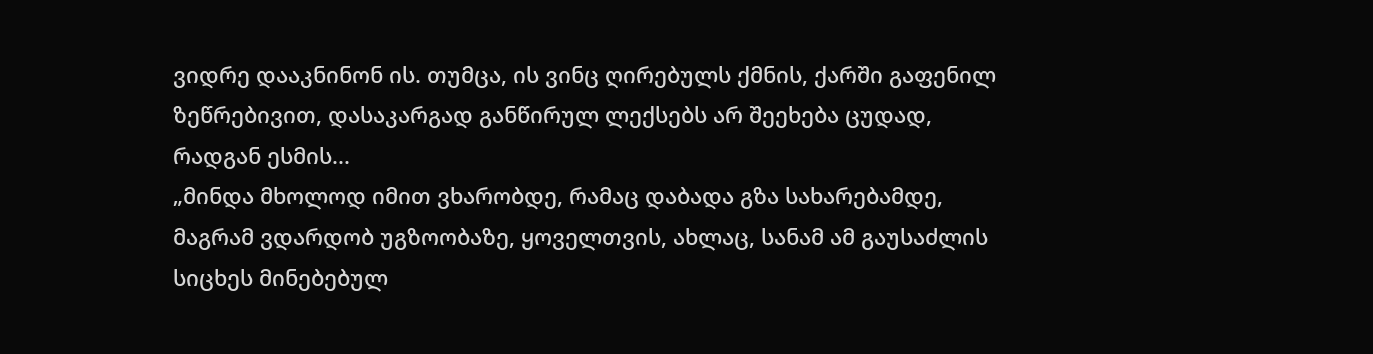ვიდრე დააკნინონ ის. თუმცა, ის ვინც ღირებულს ქმნის, ქარში გაფენილ ზეწრებივით, დასაკარგად განწირულ ლექსებს არ შეეხება ცუდად, რადგან ესმის...
„მინდა მხოლოდ იმით ვხარობდე, რამაც დაბადა გზა სახარებამდე, მაგრამ ვდარდობ უგზოობაზე, ყოველთვის, ახლაც, სანამ ამ გაუსაძლის სიცხეს მინებებულ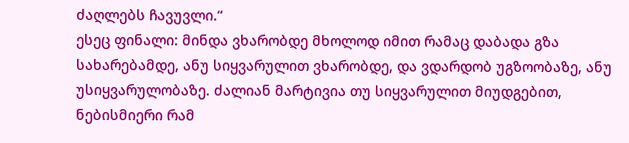ძაღლებს ჩავუვლი.“
ესეც ფინალი: მინდა ვხარობდე მხოლოდ იმით რამაც დაბადა გზა სახარებამდე, ანუ სიყვარულით ვხარობდე, და ვდარდობ უგზოობაზე, ანუ უსიყვარულობაზე. ძალიან მარტივია თუ სიყვარულით მიუდგებით, ნებისმიერი რამ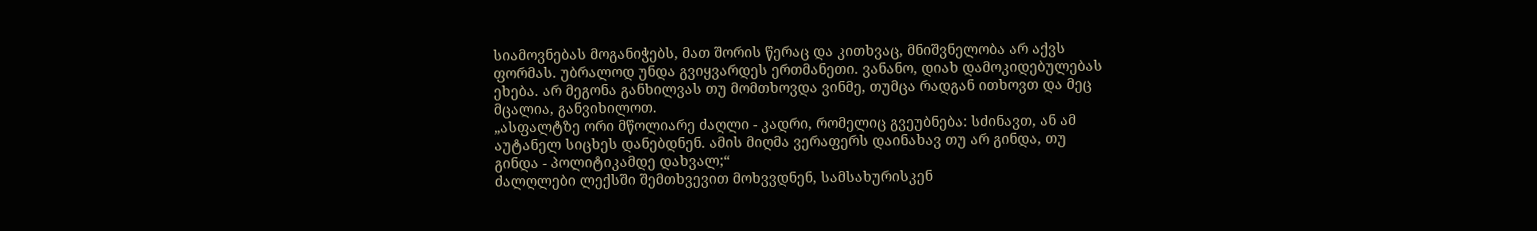სიამოვნებას მოგანიჭებს, მათ შორის წერაც და კითხვაც, მნიშვნელობა არ აქვს ფორმას. უბრალოდ უნდა გვიყვარდეს ერთმანეთი. ვანანო, დიახ დამოკიდებულებას ეხება. არ მეგონა განხილვას თუ მომთხოვდა ვინმე, თუმცა რადგან ითხოვთ და მეც მცალია, განვიხილოთ.
„ასფალტზე ორი მწოლიარე ძაღლი - კადრი, რომელიც გვეუბნება: სძინავთ, ან ამ აუტანელ სიცხეს დანებდნენ. ამის მიღმა ვერაფერს დაინახავ თუ არ გინდა, თუ გინდა - პოლიტიკამდე დახვალ;“
ძალღლები ლექსში შემთხვევით მოხვვდნენ, სამსახურისკენ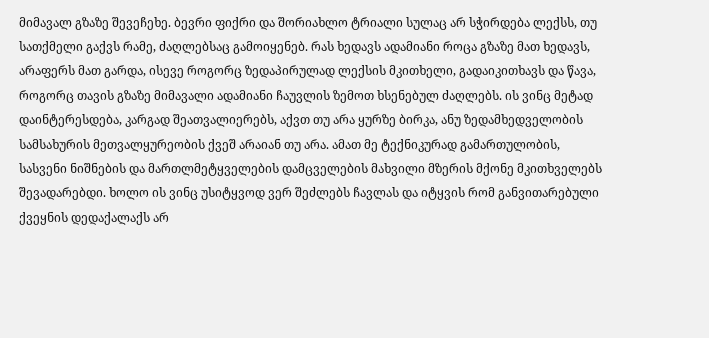მიმავალ გზაზე შევეჩეხე. ბევრი ფიქრი და შორიახლო ტრიალი სულაც არ სჭირდება ლექსს, თუ სათქმელი გაქვს რამე, ძაღლებსაც გამოიყენებ. რას ხედავს ადამიანი როცა გზაზე მათ ხედავს, არაფერს მათ გარდა, ისევე როგორც ზედაპირულად ლექსის მკითხელი, გადაიკითხავს და წავა, როგორც თავის გზაზე მიმავალი ადამიანი ჩაუვლის ზემოთ ხსენებულ ძაღლებს. ის ვინც მეტად დაინტერესდება, კარგად შეათვალიერებს, აქვთ თუ არა ყურზე ბირკა, ანუ ზედამხედველობის სამსახურის მეთვალყურეობის ქვეშ არაიან თუ არა. ამათ მე ტექნიკურად გამართულობის, სასვენი ნიშნების და მართლმეტყველების დამცველების მახვილი მზერის მქონე მკითხველებს შევადარებდი. ხოლო ის ვინც უსიტყვოდ ვერ შეძლებს ჩავლას და იტყვის რომ განვითარებული ქვეყნის დედაქალაქს არ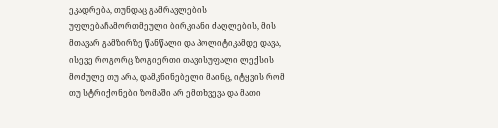ეკადრება, თუნდაც გამრავლების უფლებაჩამორთმეული ბირკიანი ძაღლების, მის მთავარ გამზირზე წანწალი და პოლიტიკამდე დავა, ისევე როგორც ზოგიერთი თავისუფალი ლექსის მოძულე თუ არა, დამკნინებელი მაინც, იტყვის რომ თუ სტრიქონები ზომაში არ ემთხვევა და მათი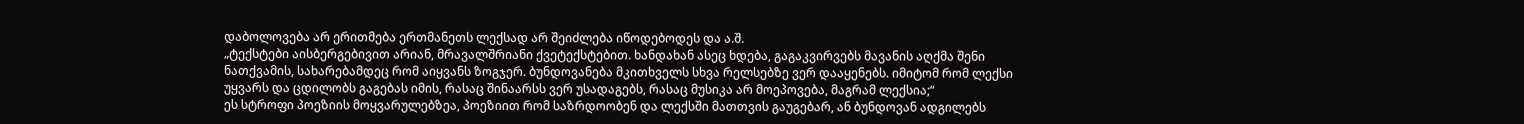დაბოლოვება არ ერითმება ერთმანეთს ლექსად არ შეიძლება იწოდებოდეს და ა.შ.
„ტექსტები აისბერგებივით არიან, მრავალშრიანი ქვეტექსტებით. ხანდახან ასეც ხდება, გაგაკვირვებს მავანის აღქმა შენი ნათქვამის, სახარებამდეც რომ აიყვანს ზოგჯერ. ბუნდოვანება მკითხველს სხვა რელსებზე ვერ დააყენებს. იმიტომ რომ ლექსი უყვარს და ცდილობს გაგებას იმის, რასაც შინაარსს ვერ უსადაგებს, რასაც მუსიკა არ მოეპოვება, მაგრამ ლექსია;“
ეს სტროფი პოეზიის მოყვარულებზეა, პოეზიით რომ საზრდოობენ და ლექსში მათთვის გაუგებარ, ან ბუნდოვან ადგილებს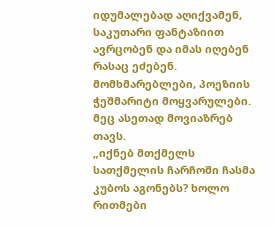იდუმალებად აღიქვამენ, საკუთარი ფანტაზიით ავრცობენ და იმას იღებენ რასაც ეძებენ. მომხმარებლები, პოეზიის ჭეშმარიტი მოყვარულები. მეც ასეთად მოვიაზრებ თავს.
„იქნებ მთქმელს სათქმელის ჩარჩოში ჩასმა კუბოს აგონებს? ხოლო რითმები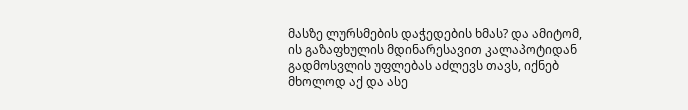მასზე ლურსმების დაჭედების ხმას? და ამიტომ, ის გაზაფხულის მდინარესავით კალაპოტიდან გადმოსვლის უფლებას აძლევს თავს, იქნებ მხოლოდ აქ და ასე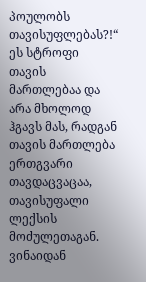პოულობს თავისუფლებას?!“
ეს სტროფი თავის მართლებაა და არა მხოლოდ ჰგავს მას, რადგან თავის მართლება ერთგვარი თავდაცვაცაა, თავისუფალი ლექსის მოძულეთაგან. ვინაიდან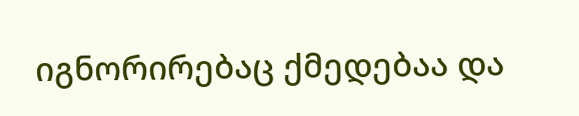იგნორირებაც ქმედებაა და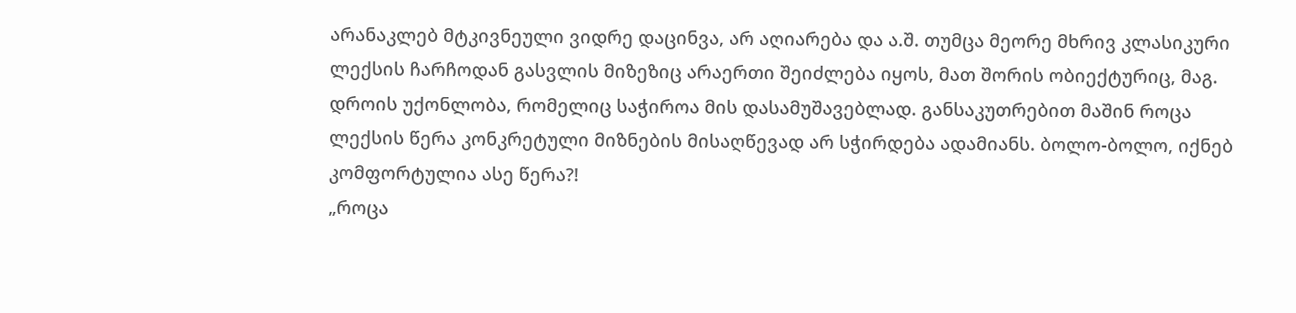არანაკლებ მტკივნეული ვიდრე დაცინვა, არ აღიარება და ა.შ. თუმცა მეორე მხრივ კლასიკური ლექსის ჩარჩოდან გასვლის მიზეზიც არაერთი შეიძლება იყოს, მათ შორის ობიექტურიც, მაგ. დროის უქონლობა, რომელიც საჭიროა მის დასამუშავებლად. განსაკუთრებით მაშინ როცა ლექსის წერა კონკრეტული მიზნების მისაღწევად არ სჭირდება ადამიანს. ბოლო-ბოლო, იქნებ კომფორტულია ასე წერა?!
„როცა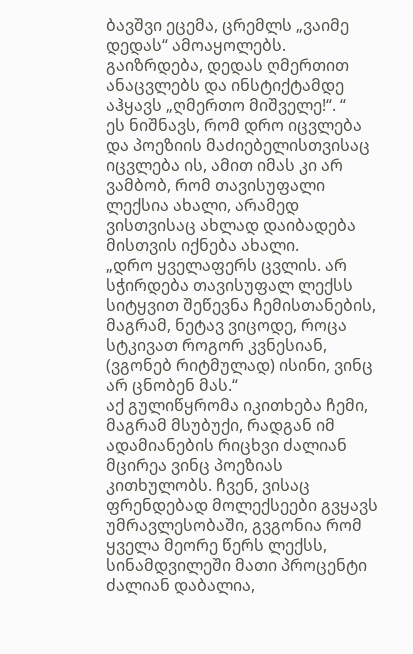ბავშვი ეცემა, ცრემლს „ვაიმე დედას“ ამოაყოლებს. გაიზრდება, დედას ღმერთით ანაცვლებს და ინსტიქტამდე აჰყავს „ღმერთო მიშველე!“. “
ეს ნიშნავს, რომ დრო იცვლება და პოეზიის მაძიებელისთვისაც იცვლება ის, ამით იმას კი არ ვამბობ, რომ თავისუფალი ლექსია ახალი, არამედ ვისთვისაც ახლად დაიბადება მისთვის იქნება ახალი.
„დრო ყველაფერს ცვლის. არ სჭირდება თავისუფალ ლექსს სიტყვით შეწევნა ჩემისთანების, მაგრამ, ნეტავ ვიცოდე, როცა სტკივათ როგორ კვნესიან, (ვგონებ რიტმულად) ისინი, ვინც არ ცნობენ მას.“
აქ გულიწყრომა იკითხება ჩემი, მაგრამ მსუბუქი, რადგან იმ ადამიანების რიცხვი ძალიან მცირეა ვინც პოეზიას კითხულობს. ჩვენ, ვისაც ფრენდებად მოლექსეები გვყავს უმრავლესობაში, გვგონია რომ ყველა მეორე წერს ლექსს, სინამდვილეში მათი პროცენტი ძალიან დაბალია,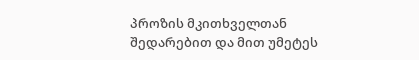პროზის მკითხველთან შედარებით და მით უმეტეს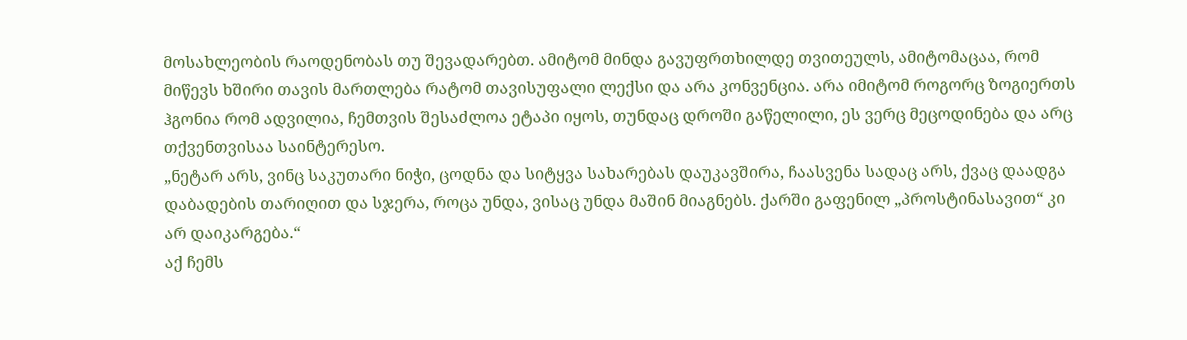მოსახლეობის რაოდენობას თუ შევადარებთ. ამიტომ მინდა გავუფრთხილდე თვითეულს, ამიტომაცაა, რომ მიწევს ხშირი თავის მართლება რატომ თავისუფალი ლექსი და არა კონვენცია. არა იმიტომ როგორც ზოგიერთს ჰგონია რომ ადვილია, ჩემთვის შესაძლოა ეტაპი იყოს, თუნდაც დროში გაწელილი, ეს ვერც მეცოდინება და არც თქვენთვისაა საინტერესო.
„ნეტარ არს, ვინც საკუთარი ნიჭი, ცოდნა და სიტყვა სახარებას დაუკავშირა, ჩაასვენა სადაც არს, ქვაც დაადგა დაბადების თარიღით და სჯერა, როცა უნდა, ვისაც უნდა მაშინ მიაგნებს. ქარში გაფენილ „პროსტინასავით“ კი არ დაიკარგება.“
აქ ჩემს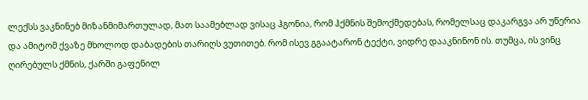ლექსს ვაკნინებ მიზანმიმართულად, მათ საამებლად ვისაც ჰგონია, რომ ჰქმნის შემოქმედებას, რომელსაც დაკარგვა არ უწერია და ამიტომ ქვაზე მხოლოდ დაბადების თარიღს ვუთითებ. რომ ისევ გგაატარონ ტექტი, ვიდრე დააკნინონ ის. თუმცა, ის ვინც ღირებულს ქმნის, ქარში გაფენილ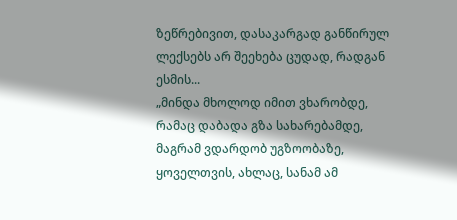ზეწრებივით, დასაკარგად განწირულ ლექსებს არ შეეხება ცუდად, რადგან ესმის...
„მინდა მხოლოდ იმით ვხარობდე, რამაც დაბადა გზა სახარებამდე, მაგრამ ვდარდობ უგზოობაზე, ყოველთვის, ახლაც, სანამ ამ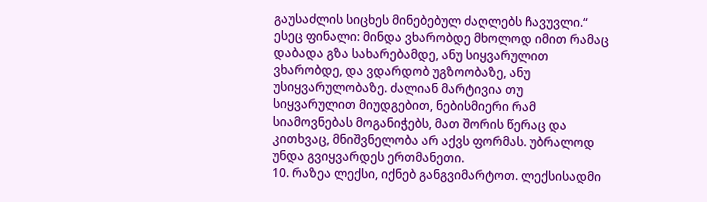გაუსაძლის სიცხეს მინებებულ ძაღლებს ჩავუვლი.“
ესეც ფინალი: მინდა ვხარობდე მხოლოდ იმით რამაც დაბადა გზა სახარებამდე, ანუ სიყვარულით ვხარობდე, და ვდარდობ უგზოობაზე, ანუ უსიყვარულობაზე. ძალიან მარტივია თუ სიყვარულით მიუდგებით, ნებისმიერი რამ სიამოვნებას მოგანიჭებს, მათ შორის წერაც და კითხვაც, მნიშვნელობა არ აქვს ფორმას. უბრალოდ უნდა გვიყვარდეს ერთმანეთი.
10. რაზეა ლექსი, იქნებ განგვიმარტოთ. ლექსისადმი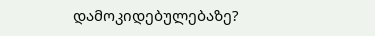დამოკიდებულებაზე?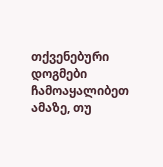თქვენებური დოგმები ჩამოაყალიბეთ ამაზე, თუ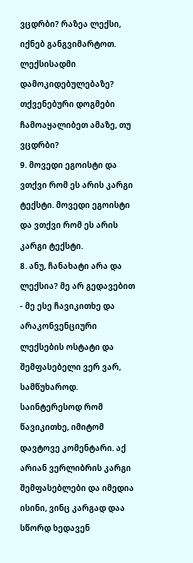ვცდრბი? რაზეა ლექსი, იქნებ განგვიმარტოთ. ლექსისადმი დამოკიდებულებაზე? თქვენებური დოგმები ჩამოაყალიბეთ ამაზე, თუ ვცდრბი?
9. მოვედი ეგოისტი და ვთქვი რომ ეს არის კარგი ტექსტი. მოვედი ეგოისტი და ვთქვი რომ ეს არის კარგი ტექსტი.
8. ანუ, ჩანახატი არა და ლექსია? მე არ გედავებით - მე ესე ჩავიკითხე და არაკონვენციური ლექსების ოსტატი და შემფასებელი ვერ ვარ, სამწუხაროდ. საინტერესოდ რომ წავიკითხე, იმიტომ დავტოვე კომენტარი. აქ არიან ვერლიბრის კარგი შემფასებლები და იმედია ისინი, ვინც კარგად დაა სწორდ ხედავენ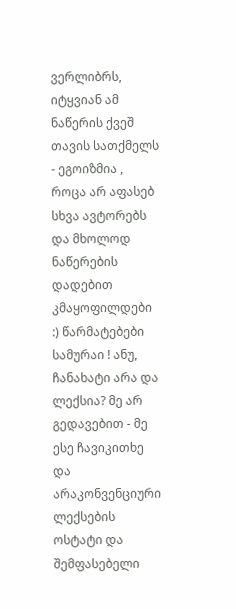ვერლიბრს, იტყვიან ამ ნაწერის ქვეშ თავის სათქმელს - ეგოიზმია , როცა არ აფასებ სხვა ავტორებს და მხოლოდ ნაწერების დადებით კმაყოფილდები :) წარმატებები სამურაი ! ანუ, ჩანახატი არა და ლექსია? მე არ გედავებით - მე ესე ჩავიკითხე და არაკონვენციური ლექსების ოსტატი და შემფასებელი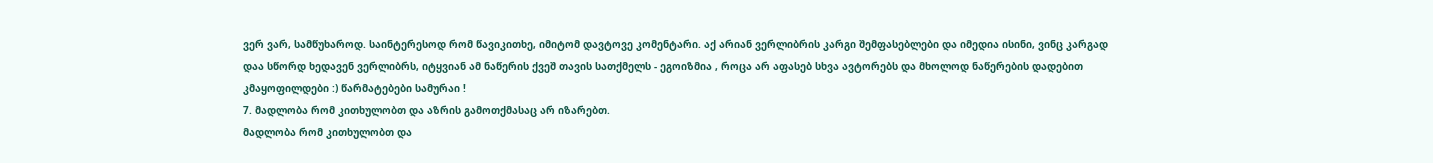ვერ ვარ, სამწუხაროდ. საინტერესოდ რომ წავიკითხე, იმიტომ დავტოვე კომენტარი. აქ არიან ვერლიბრის კარგი შემფასებლები და იმედია ისინი, ვინც კარგად დაა სწორდ ხედავენ ვერლიბრს, იტყვიან ამ ნაწერის ქვეშ თავის სათქმელს - ეგოიზმია , როცა არ აფასებ სხვა ავტორებს და მხოლოდ ნაწერების დადებით კმაყოფილდები :) წარმატებები სამურაი !
7. მადლობა რომ კითხულობთ და აზრის გამოთქმასაც არ იზარებთ.
მადლობა რომ კითხულობთ და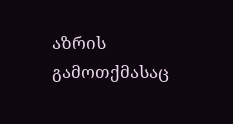აზრის გამოთქმასაც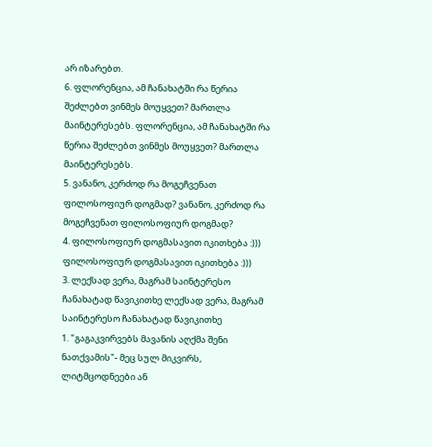არ იზარებთ.
6. ფლორენცია, ამ ჩანახატში რა წერია შეძლებთ ვინმეს მოუყვეთ? მართლა მაინტერესებს. ფლორენცია, ამ ჩანახატში რა წერია შეძლებთ ვინმეს მოუყვეთ? მართლა მაინტერესებს.
5. ვანანო, კერძოდ რა მოგეჩვენათ ფილოსოფიურ დოგმად? ვანანო, კერძოდ რა მოგეჩვენათ ფილოსოფიურ დოგმად?
4. ფილოსოფიურ დოგმასავით იკითხება :))) ფილოსოფიურ დოგმასავით იკითხება :)))
3. ლექსად ვერა, მაგრამ საინტერესო ჩანახატად წავიკითხე ლექსად ვერა, მაგრამ საინტერესო ჩანახატად წავიკითხე
1. "გაგაკვირვებს მავანის აღქმა შენი ნათქვამის"- მეც სულ მიკვირს, ლიტმცოდნეები ან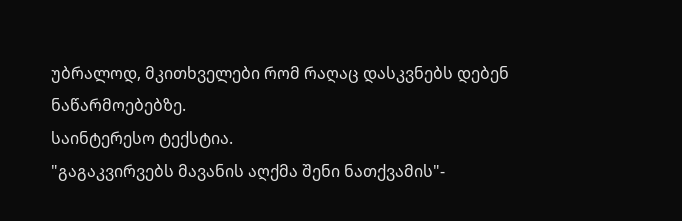უბრალოდ, მკითხველები რომ რაღაც დასკვნებს დებენ ნაწარმოებებზე.
საინტერესო ტექსტია.
"გაგაკვირვებს მავანის აღქმა შენი ნათქვამის"-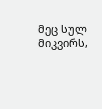მეც სულ მიკვირს,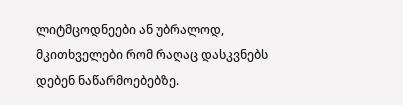ლიტმცოდნეები ან უბრალოდ, მკითხველები რომ რაღაც დასკვნებს დებენ ნაწარმოებებზე.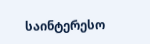საინტერესო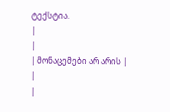ტექსტია.
|
|
| მონაცემები არ არის |
|
|